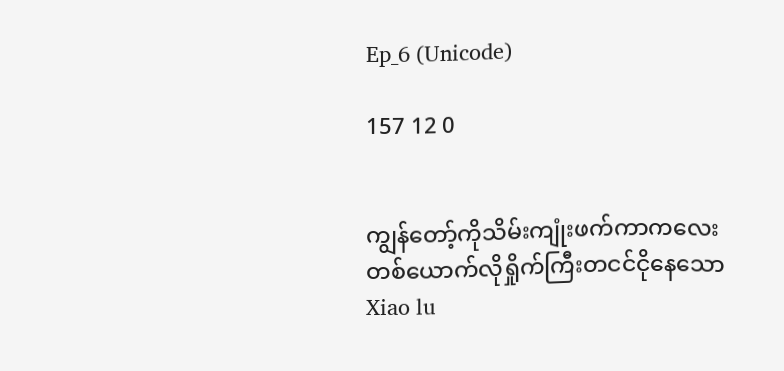Ep_6 (Unicode)

157 12 0


ကျွန်တော့်ကိုသိမ်းကျုံးဖက်ကာကလေးတစ်ယောက်လိုရှိုက်ကြီးတငင်ငိုနေသော Xiao lu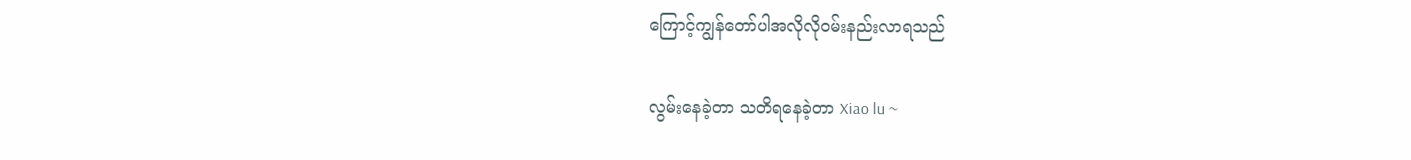ကြောင့်ကျွန်တော်ပါအလိုလိုဝမ်းနည်းလာရသည်

လွမ်းနေခဲ့တာ သတိရနေခဲ့တာ Xiao lu ~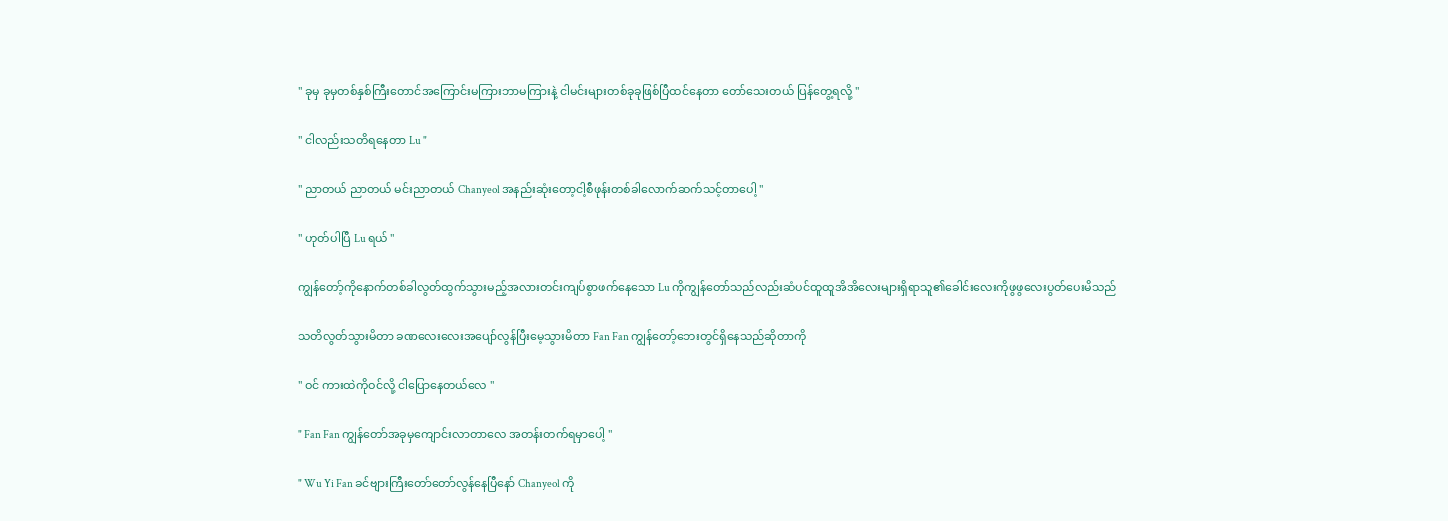" ခုမှ ခုမှတစ်နှစ်ကြီးတောင်အကြောင်းမကြားဘာမကြားနဲ့ ငါမင်းများတစ်ခုခုဖြစ်ပြီထင်နေတာ တော်သေးတယ် ပြန်တွေ့ရလို့ "

" ငါလည်းသတိရနေတာ Lu "

" ညာတယ် ညာတယ် မင်းညာတယ် Chanyeol အနည်းဆုံးတော့ငါ့စီဖုန်းတစ်ခါလောက်ဆက်သင့်တာပေါ့ "

" ဟုတ်ပါပြီ Lu ရယ် "

ကျွန်တော့်ကိုနောက်တစ်ခါလွတ်ထွက်သွားမည့်အလားတင်းကျပ်စွာဖက်နေသော Lu ကိုကျွန်တော်သည်လည်းဆံပင်ထူထူအိအိလေးများရှိရာသူ၏ခေါင်းလေးကိုဖွဖွလေးပွတ်ပေးမိသည်

သတိလွတ်သွားမိတာ ခဏလေးလေးအပျော်လွန်ပြီးမေ့သွားမိတာ Fan Fan ကျွန်တော့်ဘေးတွင်ရှိနေသည်ဆိုတာကို

" ဝင် ကားထဲကိုဝင်လို့ ငါပြောနေတယ်လေ "

" Fan Fan ကျွန်တော်အခုမှကျောင်းလာတာလေ အတန်းတက်ရမှာပေါ့ "

" Wu Yi Fan ခင်ဗျားကြီးတော်တော်လွန်နေပြီနော် Chanyeol ကို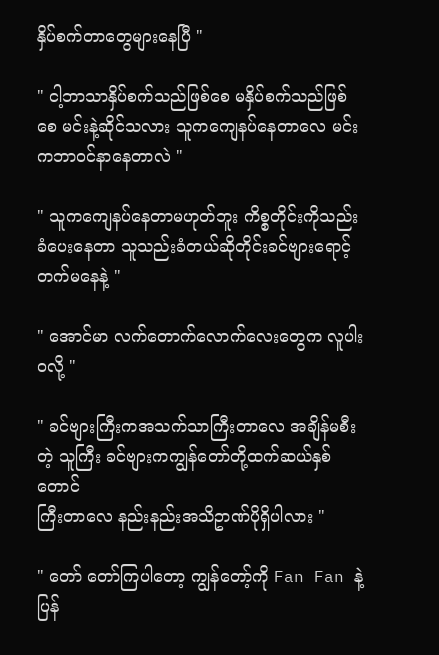နှိပ်စက်တာတွေများနေပြီ "

" ငါ့ဘာသာနှိပ်စက်သည်ဖြစ်စေ မနှိပ်စက်သည်ဖြစ်စေ မင်းနဲ့ဆိုင်သလား သူကကျေနပ်နေတာလေ မင်းကဘာဝင်နာနေတာလဲ "

" သူကကျေနပ်နေတာမဟုတ်ဘူး ကိစ္စတိုင်းကိုသည်းခံပေးနေတာ သူသည်းခံတယ်ဆိုတိုင်းခင်ဗျားရောင့်တက်မနေနဲ့ "

" အောင်မာ လက်တောက်လောက်လေးတွေက လူပါးဝလို့ "

" ခင်ဗျားကြီးကအသက်သာကြီးတာလေ အချိန်မစီးတဲ့ သူကြီး ခင်ဗျားကကျွန်တော်တို့ထက်ဆယ်နှစ်တောင်
ကြီးတာလေ နည်းနည်းအသိဥာဏ်ပိုရှိပါလား "

" တော် တော်ကြပါတော့ ကျွန်တော့်ကို Fan Fan နဲ့ပြန်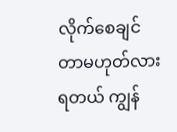လိုက်စေချင်တာမဟုတ်လား ရတယ် ကျွန်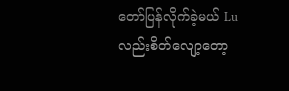တော်ပြန်လိုက်ခဲ့မယ် Lu လည်းစိတ်လျော့တော့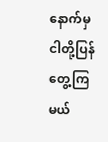နောက်မှငါတို့ပြန်တွေ့ကြမယ်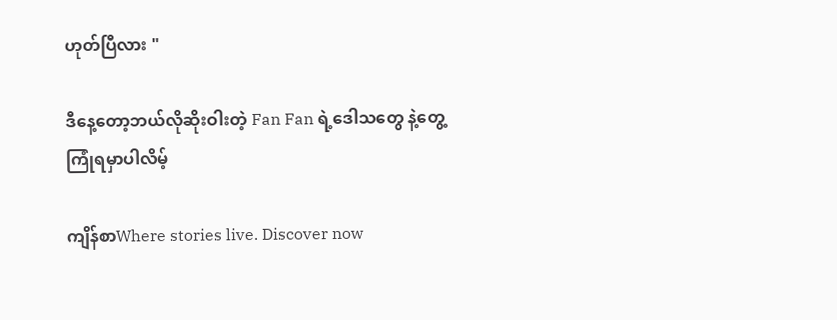ဟုတ်ပြီလား "

ဒီနေ့တော့ဘယ်လိုဆိုးဝါးတဲ့ Fan Fan ရဲ့ဒေါသတွေ နဲ့တွေ့ကြုံရမှာပါလိမ့်

ကျိန်စာWhere stories live. Discover now